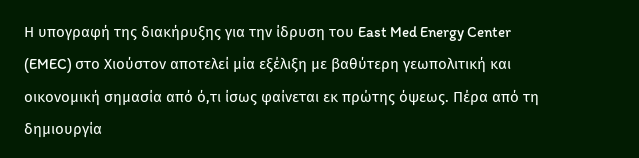Η υπογραφή της διακήρυξης για την ίδρυση του East Med Energy Center (EMEC) στο Χιούστον αποτελεί μία εξέλιξη με βαθύτερη γεωπολιτική και οικονομική σημασία από ό,τι ίσως φαίνεται εκ πρώτης όψεως. Πέρα από τη δημιουργία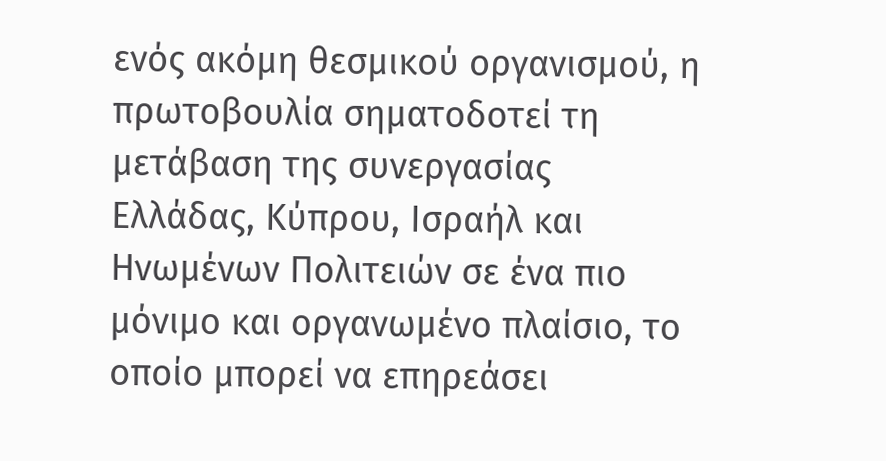ενός ακόμη θεσμικού οργανισμού, η πρωτοβουλία σηματοδοτεί τη μετάβαση της συνεργασίας Ελλάδας, Κύπρου, Ισραήλ και Ηνωμένων Πολιτειών σε ένα πιο μόνιμο και οργανωμένο πλαίσιο, το οποίο μπορεί να επηρεάσει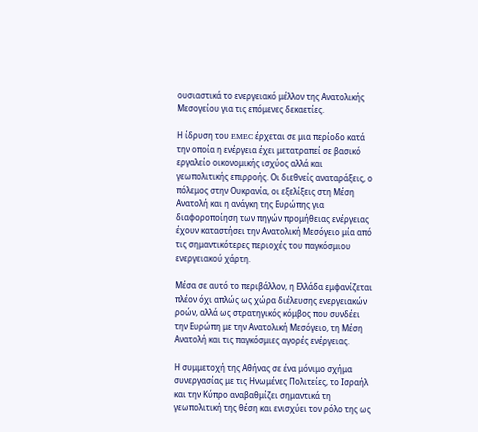ουσιαστικά το ενεργειακό μέλλον της Ανατολικής Μεσογείου για τις επόμενες δεκαετίες.

Η ίδρυση του EMEC έρχεται σε μια περίοδο κατά την οποία η ενέργεια έχει μετατραπεί σε βασικό εργαλείο οικονομικής ισχύος αλλά και γεωπολιτικής επιρροής. Οι διεθνείς αναταράξεις, ο πόλεμος στην Ουκρανία, οι εξελίξεις στη Μέση Ανατολή και η ανάγκη της Ευρώπης για διαφοροποίηση των πηγών προμήθειας ενέργειας έχουν καταστήσει την Ανατολική Μεσόγειο μία από τις σημαντικότερες περιοχές του παγκόσμιου ενεργειακού χάρτη.

Μέσα σε αυτό το περιβάλλον, η Ελλάδα εμφανίζεται πλέον όχι απλώς ως χώρα διέλευσης ενεργειακών ροών, αλλά ως στρατηγικός κόμβος που συνδέει την Ευρώπη με την Ανατολική Μεσόγειο, τη Μέση Ανατολή και τις παγκόσμιες αγορές ενέργειας.

Η συμμετοχή της Αθήνας σε ένα μόνιμο σχήμα συνεργασίας με τις Ηνωμένες Πολιτείες, το Ισραήλ και την Κύπρο αναβαθμίζει σημαντικά τη γεωπολιτική της θέση και ενισχύει τον ρόλο της ως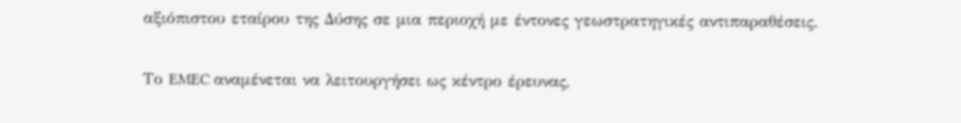αξιόπιστου εταίρου της Δύσης σε μια περιοχή με έντονες γεωστρατηγικές αντιπαραθέσεις.

Το EMEC αναμένεται να λειτουργήσει ως κέντρο έρευνας,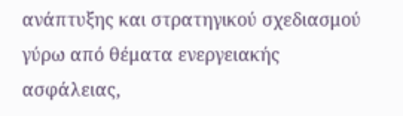ανάπτυξης και στρατηγικού σχεδιασμού γύρω από θέματα ενεργειακής ασφάλειας,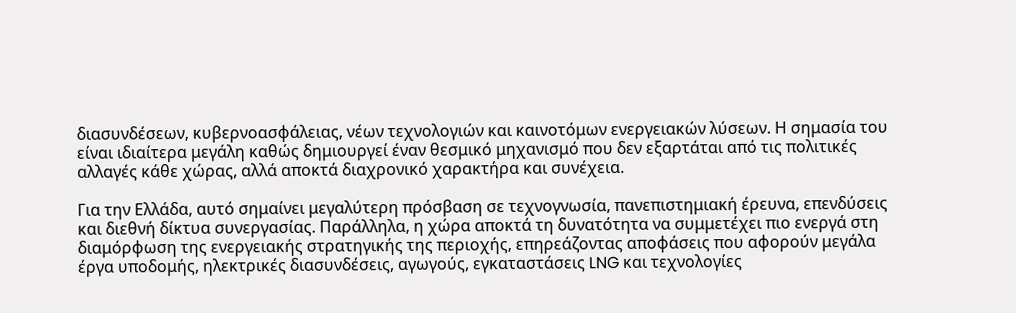διασυνδέσεων, κυβερνοασφάλειας, νέων τεχνολογιών και καινοτόμων ενεργειακών λύσεων. Η σημασία του είναι ιδιαίτερα μεγάλη καθώς δημιουργεί έναν θεσμικό μηχανισμό που δεν εξαρτάται από τις πολιτικές αλλαγές κάθε χώρας, αλλά αποκτά διαχρονικό χαρακτήρα και συνέχεια.

Για την Ελλάδα, αυτό σημαίνει μεγαλύτερη πρόσβαση σε τεχνογνωσία, πανεπιστημιακή έρευνα, επενδύσεις και διεθνή δίκτυα συνεργασίας. Παράλληλα, η χώρα αποκτά τη δυνατότητα να συμμετέχει πιο ενεργά στη διαμόρφωση της ενεργειακής στρατηγικής της περιοχής, επηρεάζοντας αποφάσεις που αφορούν μεγάλα έργα υποδομής, ηλεκτρικές διασυνδέσεις, αγωγούς, εγκαταστάσεις LNG και τεχνολογίες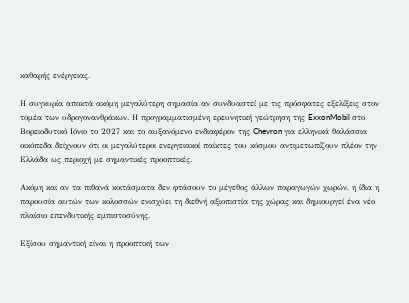καθαρής ενέργειας.

Η συγκυρία αποκτά ακόμη μεγαλύτερη σημασία αν συνδυαστεί με τις πρόσφατες εξελίξεις στον τομέα των υδρογονανθράκων. Η προγραμματισμένη ερευνητική γεώτρηση της ExxonMobil στο Βορειοδυτικό Ιόνιο το 2027 και το αυξανόμενο ενδιαφέρον της Chevron για ελληνικά θαλάσσια οικόπεδα δείχνουν ότι οι μεγαλύτεροι ενεργειακοί παίκτες του κόσμου αντιμετωπίζουν πλέον την Ελλάδα ως περιοχή με σημαντικές προοπτικές.

Ακόμη και αν τα πιθανά κοιτάσματα δεν φτάσουν το μέγεθος άλλων παραγωγών χωρών, η ίδια η παρουσία αυτών των κολοσσών ενισχύει τη διεθνή αξιοπιστία της χώρας και δημιουργεί ένα νέο πλαίσιο επενδυτικής εμπιστοσύνης.

Εξίσου σημαντική είναι η προοπτική των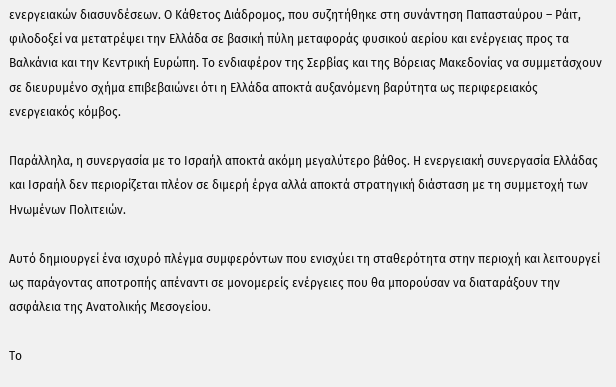ενεργειακών διασυνδέσεων. Ο Κάθετος Διάδρομος, που συζητήθηκε στη συνάντηση Παπασταύρου – Ράιτ, φιλοδοξεί να μετατρέψει την Ελλάδα σε βασική πύλη μεταφοράς φυσικού αερίου και ενέργειας προς τα Βαλκάνια και την Κεντρική Ευρώπη. Το ενδιαφέρον της Σερβίας και της Βόρειας Μακεδονίας να συμμετάσχουν σε διευρυμένο σχήμα επιβεβαιώνει ότι η Ελλάδα αποκτά αυξανόμενη βαρύτητα ως περιφερειακός ενεργειακός κόμβος.

Παράλληλα, η συνεργασία με το Ισραήλ αποκτά ακόμη μεγαλύτερο βάθος. Η ενεργειακή συνεργασία Ελλάδας και Ισραήλ δεν περιορίζεται πλέον σε διμερή έργα αλλά αποκτά στρατηγική διάσταση με τη συμμετοχή των Ηνωμένων Πολιτειών.

Αυτό δημιουργεί ένα ισχυρό πλέγμα συμφερόντων που ενισχύει τη σταθερότητα στην περιοχή και λειτουργεί ως παράγοντας αποτροπής απέναντι σε μονομερείς ενέργειες που θα μπορούσαν να διαταράξουν την ασφάλεια της Ανατολικής Μεσογείου.

Το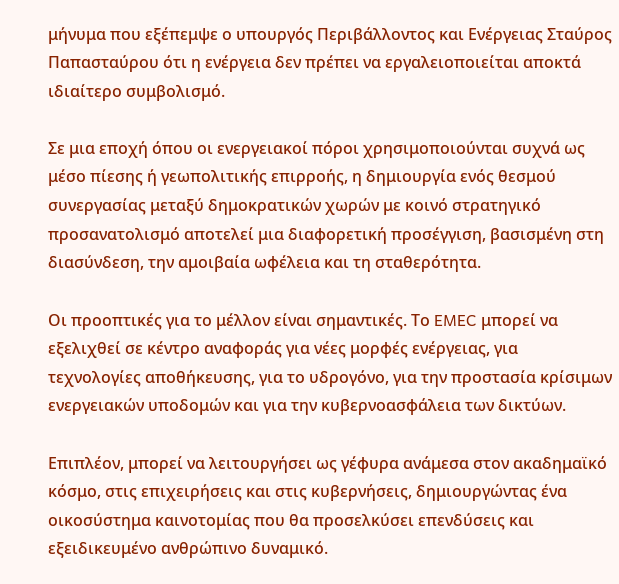μήνυμα που εξέπεμψε ο υπουργός Περιβάλλοντος και Ενέργειας Σταύρος Παπασταύρου ότι η ενέργεια δεν πρέπει να εργαλειοποιείται αποκτά ιδιαίτερο συμβολισμό.

Σε μια εποχή όπου οι ενεργειακοί πόροι χρησιμοποιούνται συχνά ως μέσο πίεσης ή γεωπολιτικής επιρροής, η δημιουργία ενός θεσμού συνεργασίας μεταξύ δημοκρατικών χωρών με κοινό στρατηγικό προσανατολισμό αποτελεί μια διαφορετική προσέγγιση, βασισμένη στη διασύνδεση, την αμοιβαία ωφέλεια και τη σταθερότητα.

Οι προοπτικές για το μέλλον είναι σημαντικές. Το EMEC μπορεί να εξελιχθεί σε κέντρο αναφοράς για νέες μορφές ενέργειας, για τεχνολογίες αποθήκευσης, για το υδρογόνο, για την προστασία κρίσιμων ενεργειακών υποδομών και για την κυβερνοασφάλεια των δικτύων.

Επιπλέον, μπορεί να λειτουργήσει ως γέφυρα ανάμεσα στον ακαδημαϊκό κόσμο, στις επιχειρήσεις και στις κυβερνήσεις, δημιουργώντας ένα οικοσύστημα καινοτομίας που θα προσελκύσει επενδύσεις και εξειδικευμένο ανθρώπινο δυναμικό.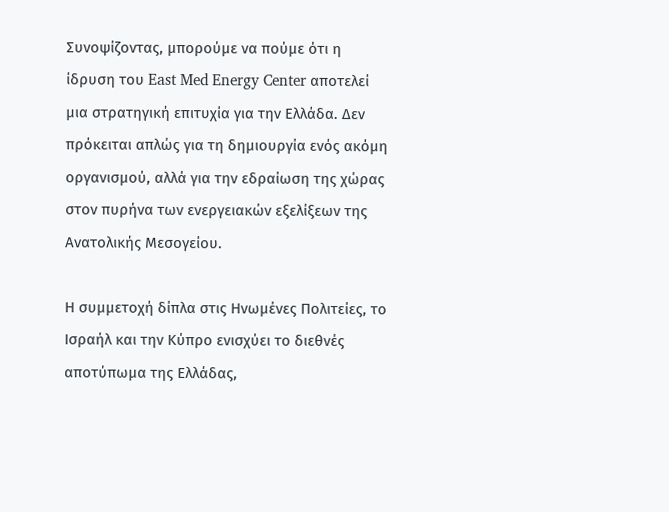Συνοψίζοντας, μπορούμε να πούμε ότι η ίδρυση του East Med Energy Center αποτελεί μια στρατηγική επιτυχία για την Ελλάδα. Δεν πρόκειται απλώς για τη δημιουργία ενός ακόμη οργανισμού, αλλά για την εδραίωση της χώρας στον πυρήνα των ενεργειακών εξελίξεων της Ανατολικής Μεσογείου.

Η συμμετοχή δίπλα στις Ηνωμένες Πολιτείες, το Ισραήλ και την Κύπρο ενισχύει το διεθνές αποτύπωμα της Ελλάδας,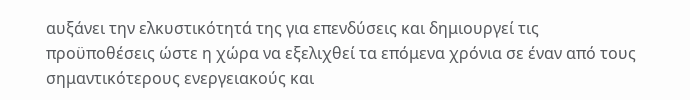αυξάνει την ελκυστικότητά της για επενδύσεις και δημιουργεί τις προϋποθέσεις ώστε η χώρα να εξελιχθεί τα επόμενα χρόνια σε έναν από τους σημαντικότερους ενεργειακούς και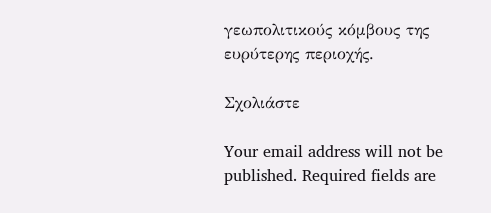γεωπολιτικούς κόμβους της ευρύτερης περιοχής.

Σχολιάστε

Your email address will not be published. Required fields are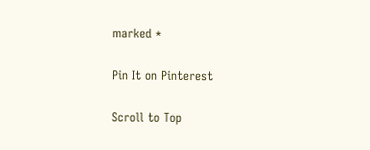marked *

Pin It on Pinterest

Scroll to Top